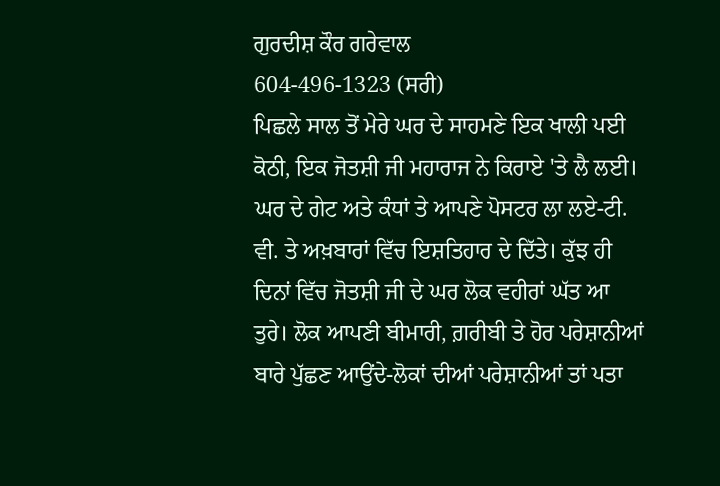ਗੁਰਦੀਸ਼ ਕੌਰ ਗਰੇਵਾਲ
604-496-1323 (ਸਰੀ)
ਪਿਛਲੇ ਸਾਲ ਤੋਂ ਮੇਰੇ ਘਰ ਦੇ ਸਾਹਮਣੇ ਇਕ ਖਾਲੀ ਪਈ ਕੋਠੀ, ਇਕ ਜੋਤਸ਼ੀ ਜੀ ਮਹਾਰਾਜ ਨੇ ਕਿਰਾਏ 'ਤੇ ਲੈ ਲਈ। ਘਰ ਦੇ ਗੇਟ ਅਤੇ ਕੰਧਾਂ ਤੇ ਆਪਣੇ ਪੋਸਟਰ ਲਾ ਲਏ-ਟੀ. ਵੀ. ਤੇ ਅਖ਼ਬਾਰਾਂ ਵਿੱਚ ਇਸ਼ਤਿਹਾਰ ਦੇ ਦਿੱਤੇ। ਕੁੱਝ ਹੀ ਦਿਨਾਂ ਵਿੱਚ ਜੋਤਸ਼ੀ ਜੀ ਦੇ ਘਰ ਲੋਕ ਵਹੀਰਾਂ ਘੱਤ ਆ ਤੁਰੇ। ਲੋਕ ਆਪਣੀ ਬੀਮਾਰੀ, ਗ਼ਰੀਬੀ ਤੇ ਹੋਰ ਪਰੇਸ਼ਾਨੀਆਂ ਬਾਰੇ ਪੁੱਛਣ ਆਉਂਦੇ-ਲੋਕਾਂ ਦੀਆਂ ਪਰੇਸ਼ਾਨੀਆਂ ਤਾਂ ਪਤਾ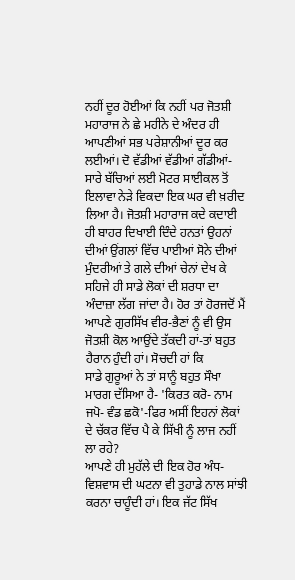ਨਹੀਂ ਦੂਰ ਹੋਈਆਂ ਕਿ ਨਹੀਂ ਪਰ ਜੋਤਸ਼ੀ ਮਹਾਰਾਜ ਨੇ ਛੇ ਮਹੀਨੇ ਦੇ ਅੰਦਰ ਹੀ ਆਪਣੀਆਂ ਸਭ ਪਰੇਸ਼ਾਨੀਆਂ ਦੂਰ ਕਰ ਲਈਆਂ। ਦੋ ਵੱਡੀਆਂ ਵੱਡੀਆਂ ਗੱਡੀਆਂ-ਸਾਰੇ ਬੱਚਿਆਂ ਲਈ ਮੋਟਰ ਸਾਈਕਲ ਤੋਂ ਇਲਾਵਾ ਨੇੜੇ ਵਿਕਦਾ ਇਕ ਘਰ ਵੀ ਖ਼ਰੀਦ ਲਿਆ ਹੈ। ਜੋਤਸ਼ੀ ਮਹਾਰਾਜ ਕਦੇ ਕਦਾਈ ਹੀ ਬਾਹਰ ਦਿਖਾਈ ਦਿੰਦੇ ਹਨਤਾਂ ਉਹਨਾਂ ਦੀਆਂ ਉਂਗਲਾਂ ਵਿੱਚ ਪਾਈਆਂ ਸੋਨੇ ਦੀਆਂ ਮੁੰਦਰੀਆਂ ਤੇ ਗਲੇ ਦੀਆਂ ਚੇਨਾਂ ਦੇਖ ਕੇ ਸਹਿਜੇ ਹੀ ਸਾਡੇ ਲੋਕਾਂ ਦੀ ਸ਼ਰਧਾ ਦਾ ਅੰਦਾਜ਼ਾ ਲੱਗ ਜਾਂਦਾ ਹੈ। ਹੋਰ ਤਾਂ ਹੋਰਜਦੋਂ ਮੈਂ ਆਪਣੇ ਗੁਰਸਿੱਖ ਵੀਰ-ਭੈਣਾਂ ਨੂੰ ਵੀ ਉਸ ਜੋਤਸ਼ੀ ਕੋਲ ਆਉਂਦੇ ਤੱਕਦੀ ਹਾਂ-ਤਾਂ ਬਹੁਤ ਹੈਰਾਨ ਹੁੰਦੀ ਹਾਂ। ਸੋਚਦੀ ਹਾਂ ਕਿ
ਸਾਡੇ ਗੁਰੂਆਂ ਨੇ ਤਾਂ ਸਾਨੂੰ ਬਹੁਤ ਸੌਖਾ ਮਾਰਗ ਦੱਸਿਆ ਹੈ- 'ਕਿਰਤ ਕਰੋ- ਨਾਮ ਜਪੋ- ਵੰਡ ਛਕੋ'-ਫਿਰ ਅਸੀਂ ਇਹਨਾਂ ਲੋਕਾਂ ਦੇ ਚੱਕਰ ਵਿੱਚ ਪੈ ਕੇ ਸਿੱਖੀ ਨੂੰ ਲਾਜ ਨਹੀਂ ਲਾ ਰਹੇ?
ਆਪਣੇ ਹੀ ਮੁਹੱਲੇ ਦੀ ਇਕ ਹੋਰ ਅੰਧ-ਵਿਸ਼ਵਾਸ ਦੀ ਘਟਨਾ ਵੀ ਤੁਹਾਡੇ ਨਾਲ ਸਾਂਝੀ ਕਰਨਾ ਚਾਹੂੰਦੀ ਹਾਂ। ਇਕ ਜੱਟ ਸਿੱਖ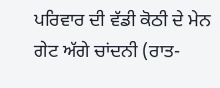ਪਰਿਵਾਰ ਦੀ ਵੱਡੀ ਕੋਠੀ ਦੇ ਮੇਨ ਗੇਟ ਅੱਗੇ ਚਾਂਦਨੀ (ਰਾਤ-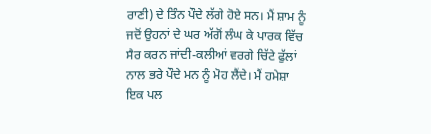ਰਾਣੀ) ਦੇ ਤਿੰਨ ਪੌਦੇ ਲੱਗੇ ਹੋਏ ਸਨ। ਮੈਂ ਸ਼ਾਮ ਨੂੰ ਜਦੋਂ ਉਹਨਾਂ ਦੇ ਘਰ ਅੱਗੋਂ ਲੰਘ ਕੇ ਪਾਰਕ ਵਿੱਚ ਸੈਰ ਕਰਨ ਜਾਂਦੀ-ਕਲੀਆਂ ਵਰਗੇ ਚਿੱਟੇ ਫੁੱਲਾਂ ਨਾਲ ਭਰੇ ਪੌਦੇ ਮਨ ਨੂੰ ਮੋਹ ਲੈਂਦੇ। ਮੈਂ ਹਮੇਸ਼ਾ ਇਕ ਪਲ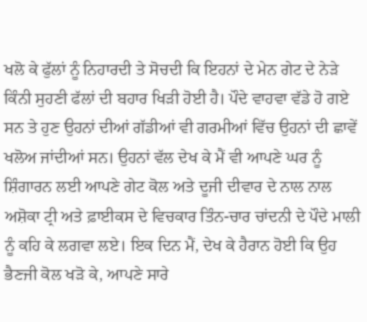ਖਲੋ ਕੇ ਫੁੱਲਾਂ ਨੂੰ ਨਿਹਾਰਦੀ ਤੇ ਸੋਚਦੀ ਕਿ ਇਹਨਾਂ ਦੇ ਮੇਨ ਗੇਟ ਦੇ ਨੇੜੇ ਕਿੰਨੀ ਸੁਹਣੀ ਫੱਲਾਂ ਦੀ ਬਹਾਰ ਖਿੜੀ ਹੋਈ ਹੈ। ਪੌਦੇ ਵਾਹਵਾ ਵੱਡੇ ਹੋ ਗਏ ਸਨ ਤੇ ਹੁਣ ਉਹਨਾਂ ਦੀਆਂ ਗੱਡੀਆਂ ਵੀ ਗਰਮੀਆਂ ਵਿੱਚ ਉਹਨਾਂ ਦੀ ਛਾਵੇਂ ਖਲੋਅ ਜਾਂਦੀਆਂ ਸਨ। ਉਹਨਾਂ ਵੱਲ ਦੇਖ ਕੇ ਮੈਂ ਵੀ ਆਪਣੇ ਘਰ ਨੂੰ ਸ਼ਿੰਗਾਰਨ ਲਈ ਆਪਣੇ ਗੇਟ ਕੋਲ ਅਤੇ ਦੂਜੀ ਦੀਵਾਰ ਦੇ ਨਾਲ ਨਾਲ ਅਸ਼ੋਕਾ ਟ੍ਰੀ ਅਤੇ ਫ਼ਾਈਕਸ ਦੇ ਵਿਚਕਾਰ ਤਿੰਨ-ਚਾਰ ਚਾਂਦਨੀ ਦੇ ਪੌਦੇ ਮਾਲੀ ਨੂੰ ਕਹਿ ਕੇ ਲਗਵਾ ਲਏ। ਇਕ ਦਿਨ ਮੈਂ, ਦੇਖ ਕੇ ਹੈਰਾਨ ਹੋਈ ਕਿ ਉਹ ਭੈਣਜੀ ਕੋਲ ਖੜੋ ਕੇ, ਆਪਣੇ ਸਾਰੇ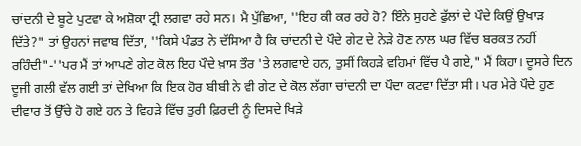ਚਾਂਦਨੀ ਦੇ ਬੂਟੇ ਪੁਟਵਾ ਕੇ ਅਸ਼ੋਕਾ ਟ੍ਰੀ ਲਗਵਾ ਰਹੇ ਸਨ। ਮੈ ਪੁੱਛਿਆ, ''ਇਹ ਕੀ ਕਰ ਰਹੇ ਹੋ? ਇੰਨੇ ਸੁਹਣੇ ਫੁੱਲਾਂ ਦੇ ਪੌਦੇ ਕਿਉਂ ਉਖਾੜ ਦਿੱਤੇ?" ਤਾਂ ਉਹਨਾਂ ਜਵਾਬ ਦਿੱਤਾ, ''ਕਿਸੇ ਪੰਡਤ ਨੇ ਦੱਸਿਆ ਹੈ ਕਿ ਚਾਂਦਨੀ ਦੇ ਪੌਦੇ ਗੇਟ ਦੇ ਨੇੜੇ ਹੋਣ ਨਾਲ ਘਰ ਵਿੱਚ ਬਰਕਤ ਨਹੀਂ ਰਹਿੰਦੀ"-''ਪਰ ਮੈਂ ਤਾਂ ਆਪਣੇ ਗੇਟ ਕੋਲ ਇਹ ਪੌਦੇ ਖ਼ਾਸ ਤੌਰ 'ਤੇ ਲਗਵਾਏ ਹਨ, ਤੁਸੀਂ ਕਿਹੜੇ ਵਹਿਮਾਂ ਵਿੱਚ ਪੈ ਗਏ," ਮੈਂ ਕਿਹਾ। ਦੂਸਰੇ ਦਿਨ ਦੂਜੀ ਗਲੀ ਵੱਲ ਗਈ ਤਾਂ ਦੇਖਿਆ ਕਿ ਇਕ ਹੋਰ ਬੀਬੀ ਨੇ ਵੀ ਗੇਟ ਦੇ ਕੋਲ ਲੱਗਾ ਚਾਂਦਨੀ ਦਾ ਪੌਦਾ ਕਟਵਾ ਦਿੱਤਾ ਸੀ। ਪਰ ਮੇਰੇ ਪੌਦੇ ਹੁਣ ਦੀਵਾਰ ਤੋਂ ਉੱਚੇ ਹੋ ਗਏ ਹਨ ਤੇ ਵਿਹੜੇ ਵਿੱਚ ਤੁਰੀ ਫ਼ਿਰਦੀ ਨੂੰ ਦਿਸਦੇ ਖਿੜੇ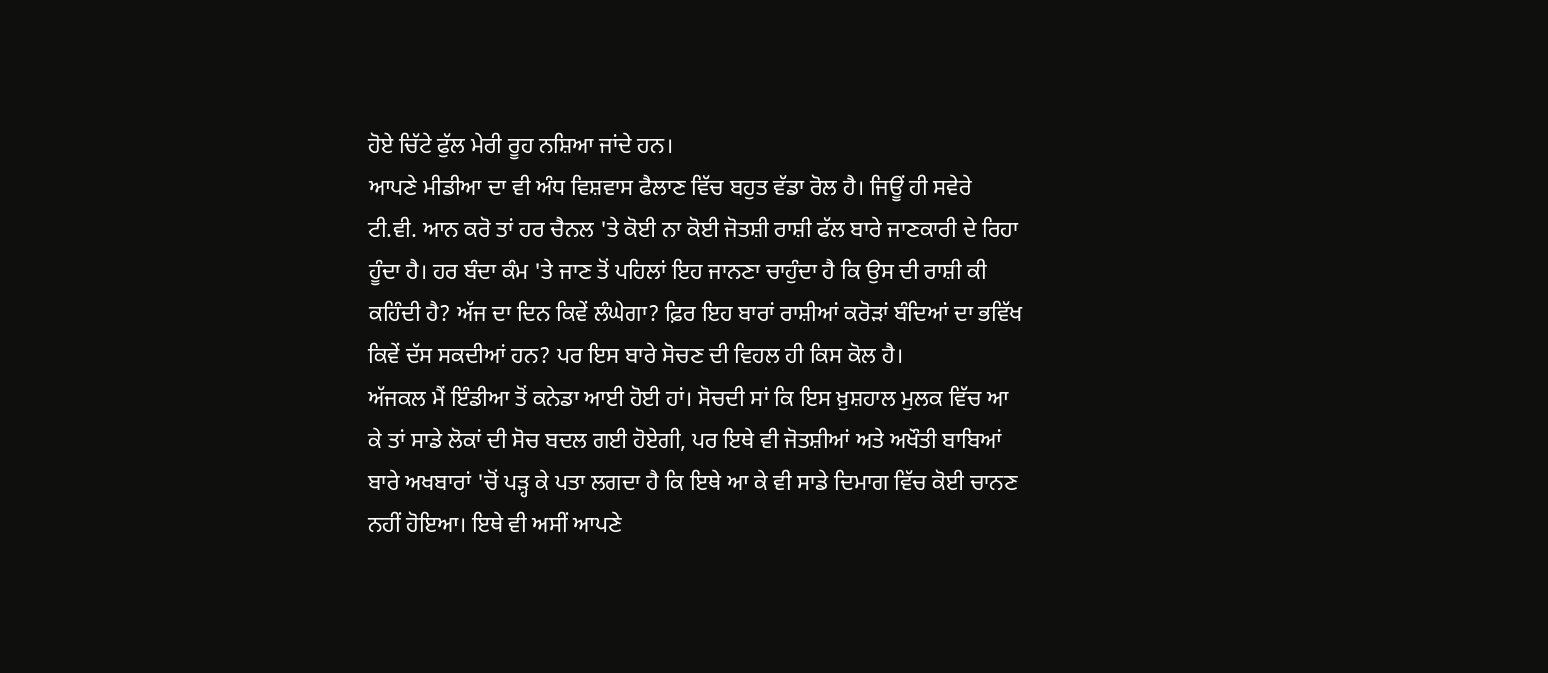ਹੋਏ ਚਿੱਟੇ ਫੁੱਲ ਮੇਰੀ ਰੂਹ ਨਸ਼ਿਆ ਜਾਂਦੇ ਹਨ।
ਆਪਣੇ ਮੀਡੀਆ ਦਾ ਵੀ ਅੰਧ ਵਿਸ਼ਵਾਸ ਫੈਲਾਣ ਵਿੱਚ ਬਹੁਤ ਵੱਡਾ ਰੋਲ ਹੈ। ਜਿਊਂ ਹੀ ਸਵੇਰੇ ਟੀ.ਵੀ. ਆਨ ਕਰੋ ਤਾਂ ਹਰ ਚੈਨਲ 'ਤੇ ਕੋਈ ਨਾ ਕੋਈ ਜੋਤਸ਼ੀ ਰਾਸ਼ੀ ਫੱਲ ਬਾਰੇ ਜਾਣਕਾਰੀ ਦੇ ਰਿਹਾ ਹੂੰਦਾ ਹੈ। ਹਰ ਬੰਦਾ ਕੰਮ 'ਤੇ ਜਾਣ ਤੋਂ ਪਹਿਲਾਂ ਇਹ ਜਾਨਣਾ ਚਾਹੁੰਦਾ ਹੈ ਕਿ ਉਸ ਦੀ ਰਾਸ਼ੀ ਕੀ ਕਹਿੰਦੀ ਹੈ? ਅੱਜ ਦਾ ਦਿਨ ਕਿਵੇਂ ਲੰਘੇਗਾ? ਫ਼ਿਰ ਇਹ ਬਾਰਾਂ ਰਾਸ਼ੀਆਂ ਕਰੋੜਾਂ ਬੰਦਿਆਂ ਦਾ ਭਵਿੱਖ ਕਿਵੇਂ ਦੱਸ ਸਕਦੀਆਂ ਹਨ? ਪਰ ਇਸ ਬਾਰੇ ਸੋਚਣ ਦੀ ਵਿਹਲ ਹੀ ਕਿਸ ਕੋਲ ਹੈ।
ਅੱਜਕਲ ਮੈਂ ਇੰਡੀਆ ਤੋਂ ਕਨੇਡਾ ਆਈ ਹੋਈ ਹਾਂ। ਸੋਚਦੀ ਸਾਂ ਕਿ ਇਸ ਖ਼ੁਸ਼ਹਾਲ ਮੁਲਕ ਵਿੱਚ ਆ ਕੇ ਤਾਂ ਸਾਡੇ ਲੋਕਾਂ ਦੀ ਸੋਚ ਬਦਲ ਗਈ ਹੋਏਗੀ, ਪਰ ਇਥੇ ਵੀ ਜੋਤਸ਼ੀਆਂ ਅਤੇ ਅਖੌਤੀ ਬਾਬਿਆਂ ਬਾਰੇ ਅਖਬਾਰਾਂ 'ਚੋਂ ਪੜ੍ਹ ਕੇ ਪਤਾ ਲਗਦਾ ਹੈ ਕਿ ਇਥੇ ਆ ਕੇ ਵੀ ਸਾਡੇ ਦਿਮਾਗ ਵਿੱਚ ਕੋਈ ਚਾਨਣ ਨਹੀਂ ਹੋਇਆ। ਇਥੇ ਵੀ ਅਸੀਂ ਆਪਣੇ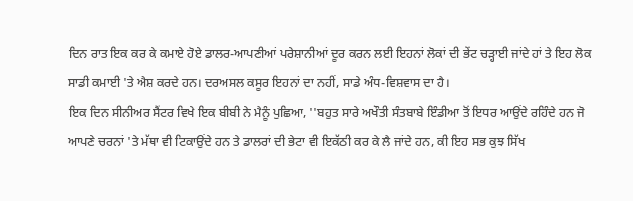ਦਿਨ ਰਾਤ ਇਕ ਕਰ ਕੇ ਕਮਾਏ ਹੋਏ ਡਾਲਰ-ਆਪਣੀਆਂ ਪਰੇਸ਼ਾਨੀਆਂ ਦੂਰ ਕਰਨ ਲਈ ਇਹਨਾਂ ਲੋਕਾਂ ਦੀ ਭੇਂਟ ਚੜ੍ਹਾਈ ਜਾਂਦੇ ਹਾਂ ਤੇ ਇਹ ਲੋਕ ਸਾਡੀ ਕਮਾਈ 'ਤੇ ਐਸ਼ ਕਰਦੇ ਹਨ। ਦਰਅਸਲ ਕਸੂਰ ਇਹਨਾਂ ਦਾ ਨਹੀਂ, ਸਾਡੇ ਅੰਧ-ਵਿਸ਼ਵਾਸ ਦਾ ਹੈ।
ਇਕ ਦਿਨ ਸੀਨੀਅਰ ਸੈਂਟਰ ਵਿਖੇ ਇਕ ਬੀਬੀ ਨੇ ਮੈਨੂੰ ਪੁਛਿਆ, ''ਬਹੁਤ ਸਾਰੇ ਅਖੌਤੀ ਸੰਤਬਾਬੇ ਇੰਡੀਆ ਤੋਂ ਇਧਰ ਆਉਂਦੇ ਰਹਿੰਦੇ ਹਨ ਜੋ ਆਪਣੇ ਚਰਨਾਂ 'ਤੇ ਮੱਥਾ ਵੀ ਟਿਕਾਉਂਦੇ ਹਨ ਤੇ ਡਾਲਰਾਂ ਦੀ ਭੇਟਾ ਵੀ ਇਕੱਠੀ ਕਰ ਕੇ ਲੈ ਜਾਂਦੇ ਹਨ, ਕੀ ਇਹ ਸਭ ਕੁਝ ਸਿੱਖ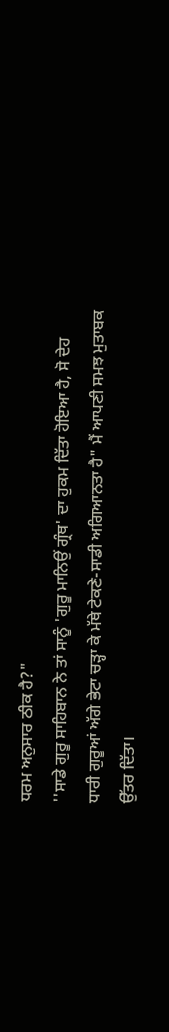ਧਰਮ ਅਨੁਸਾਰ ਠੀਕ ਹੈ?"
''ਸਾਡੇ ਗੁਰੂ ਸਾਹਿਬਾਨ ਨੇ ਤਾਂ ਸਾਨੂੰ 'ਗੁਰੂ ਮਾਨਿਉਂ ਗ੍ਰੰਥ' ਦਾ ਹੁਕਮ ਦਿੱਤਾ ਹੋਇਆ ਹੈ, ਸੋ ਦੇਹ ਧਾਰੀ ਗੁਰੂਆਂ ਅੱਗੇ ਭੇਟਾ ਚੜ੍ਹਾ ਕੇ ਮੱਥੇ ਟੇਕਣੇ-ਸਾਡੀ ਅਗਿਆਨਤਾ ਹੈ" ਮੈਂ ਆਪਣੀ ਸਮਝ ਮੁਤਾਬਕ ਉੱਤਰ ਦਿੱਤਾ।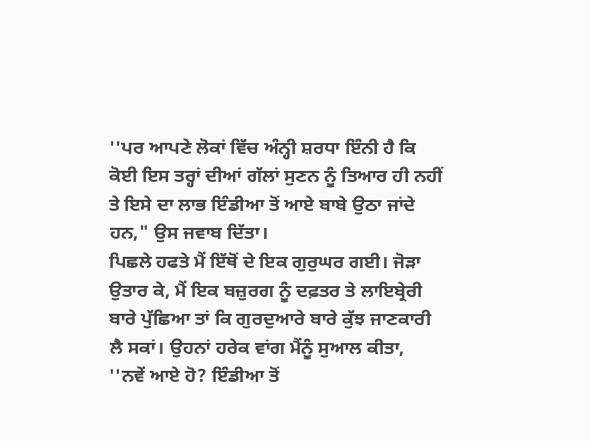''ਪਰ ਆਪਣੇ ਲੋਕਾਂ ਵਿੱਚ ਅੰਨ੍ਹੀ ਸ਼ਰਧਾ ਇੰਨੀ ਹੈ ਕਿ ਕੋਈ ਇਸ ਤਰ੍ਹਾਂ ਦੀਆਂ ਗੱਲਾਂ ਸੁਣਨ ਨੂੰ ਤਿਆਰ ਹੀ ਨਹੀਂ ਤੇ ਇਸੇ ਦਾ ਲਾਭ ਇੰਡੀਆ ਤੋਂ ਆਏ ਬਾਬੇ ਉਠਾ ਜਾਂਦੇ ਹਨ," ਉਸ ਜਵਾਬ ਦਿੱਤਾ।
ਪਿਛਲੇ ਹਫਤੇ ਮੈਂ ਇੱਥੋਂ ਦੇ ਇਕ ਗੁਰੁਘਰ ਗਈ। ਜੋੜਾ ਉਤਾਰ ਕੇ, ਮੈਂ ਇਕ ਬਜ਼ੁਰਗ ਨੂੰ ਦਫ਼ਤਰ ਤੇ ਲਾਇਬ੍ਰੇਰੀ ਬਾਰੇ ਪੁੱਛਿਆ ਤਾਂ ਕਿ ਗੁਰਦੁਆਰੇ ਬਾਰੇ ਕੁੱਝ ਜਾਣਕਾਰੀ ਲੈ ਸਕਾਂ। ਉਹਨਾਂ ਹਰੇਕ ਵਾਂਗ ਮੈਂਨੂੰ ਸੁਆਲ ਕੀਤਾ, ''ਨਵੇਂ ਆਏ ਹੋ? ਇੰਡੀਆ ਤੋਂ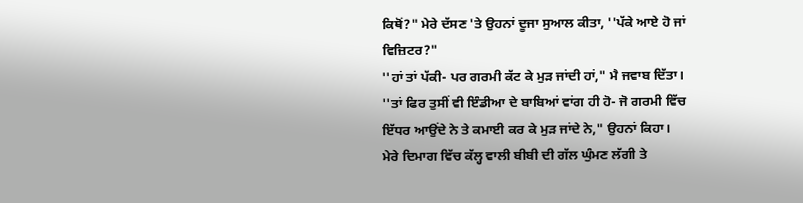ਕਿਥੋਂ?" ਮੇਰੇ ਦੱਸਣ 'ਤੇ ਉਹਨਾਂ ਦੂਜਾ ਸੁਆਲ ਕੀਤਾ, ''ਪੱਕੇ ਆਏ ਹੋ ਜਾਂ ਵਿਜ਼ਿਟਰ?"
''ਹਾਂ ਤਾਂ ਪੱਕੀ- ਪਰ ਗਰਮੀ ਕੱਟ ਕੇ ਮੁੜ ਜਾਂਦੀ ਹਾਂ," ਮੈ ਜਵਾਬ ਦਿੱਤਾ।
''ਤਾਂ ਫਿਰ ਤੁਸੀਂ ਵੀ ਇੰਡੀਆ ਦੇ ਬਾਬਿਆਂ ਵਾਂਗ ਹੀ ਹੋ- ਜੋ ਗਰਮੀ ਵਿੱਚ ਇੱਧਰ ਆਉਂਦੇ ਨੇ ਤੇ ਕਮਾਈ ਕਰ ਕੇ ਮੁੜ ਜਾਂਦੇ ਨੇ," ਉਹਨਾਂ ਕਿਹਾ।
ਮੇਰੇ ਦਿਮਾਗ ਵਿੱਚ ਕੱਲ੍ਹ ਵਾਲੀ ਬੀਬੀ ਦੀ ਗੱਲ ਘੁੰਮਣ ਲੱਗੀ ਤੇ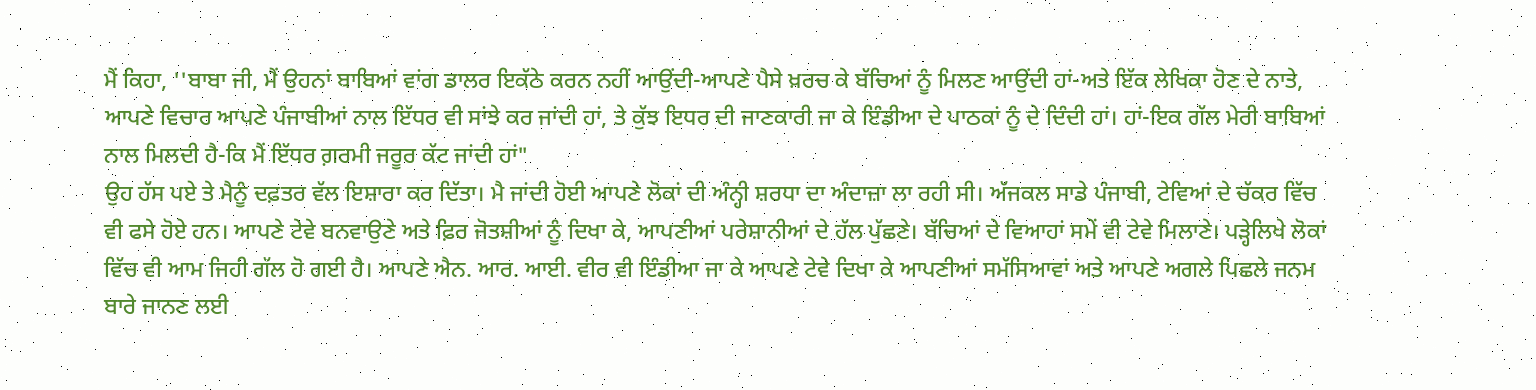ਮੈਂ ਕਿਹਾ, ''ਬਾਬਾ ਜੀ, ਮੈਂ ਉਹਨਾਂ ਬਾਬਿਆਂ ਵਾਂਗ ਡਾਲਰ ਇਕੱਠੇ ਕਰਨ ਨਹੀਂ ਆਉਂਦੀ-ਆਪਣੇ ਪੈਸੇ ਖ਼ਰਚ ਕੇ ਬੱਚਿਆਂ ਨੂੰ ਮਿਲਣ ਆਉਂਦੀ ਹਾਂ-ਅਤੇ ਇੱਕ ਲੇਖਿਕਾ ਹੋਣ ਦੇ ਨਾਤੇ, ਆਪਣੇ ਵਿਚਾਰ ਆਪਣੇ ਪੰਜਾਬੀਆਂ ਨਾਲ ਇੱਧਰ ਵੀ ਸਾਂਝੇ ਕਰ ਜਾਂਦੀ ਹਾਂ, ਤੇ ਕੁੱਝ ਇਧਰ ਦੀ ਜਾਣਕਾਰੀ ਜਾ ਕੇ ਇੰਡੀਆ ਦੇ ਪਾਠਕਾਂ ਨੂੰ ਦੇ ਦਿੰਦੀ ਹਾਂ। ਹਾਂ-ਇਕ ਗੱਲ ਮੇਰੀ ਬਾਬਿਆਂ ਨਾਲ ਮਿਲਦੀ ਹੈ-ਕਿ ਮੈਂ ਇੱਧਰ ਗ਼ਰਮੀ ਜਰੂਰ ਕੱਟ ਜਾਂਦੀ ਹਾਂ"
ਉਹ ਹੱਸ ਪਏ ਤੇ ਮੈਨੂੰ ਦਫ਼ਤਰ ਵੱਲ ਇਸ਼ਾਰਾ ਕਰ ਦਿੱਤਾ। ਮੈ ਜਾਂਦੀ ਹੋਈ ਆਪਣੇ ਲੋਕਾਂ ਦੀ ਅੰਨ੍ਹੀ ਸ਼ਰਧਾ ਦਾ ਅੰਦਾਜ਼ਾ ਲਾ ਰਹੀ ਸੀ। ਅੱਜਕਲ ਸਾਡੇ ਪੰਜਾਬੀ, ਟੇਵਿਆਂ ਦੇ ਚੱਕਰ ਵਿੱਚ ਵੀ ਫਸੇ ਹੋਏ ਹਨ। ਆਪਣੇ ਟੇਵੇ ਬਨਵਾਉਣੇ ਅਤੇ ਫ਼ਿਰ ਜੋਤਸ਼ੀਆਂ ਨੂੰ ਦਿਖਾ ਕੇ, ਆਪਣੀਆਂ ਪਰੇਸ਼ਾਨੀਆਂ ਦੇ ਹੱਲ ਪੁੱਛਣੇ। ਬੱਚਿਆਂ ਦੇ ਵਿਆਹਾਂ ਸਮੇਂ ਵੀ ਟੇਵੇ ਮਿਲਾਣੇ। ਪੜ੍ਹੇਲਿਖੇ ਲੋਕਾਂ ਵਿੱਚ ਵੀ ਆਮ ਜਿਹੀ ਗੱਲ ਹੋ ਗਈ ਹੈ। ਆਪਣੇ ਐਨ. ਆਰ. ਆਈ. ਵੀਰ ਵੀ ਇੰਡੀਆ ਜਾ ਕੇ ਆਪਣੇ ਟੇਵੇ ਦਿਖਾ ਕੇ ਆਪਣੀਆਂ ਸਮੱਸਿਆਵਾਂ ਅਤੇ ਆਪਣੇ ਅਗਲੇ ਪਿਛਲੇ ਜਨਮ ਬਾਰੇ ਜਾਨਣ ਲਈ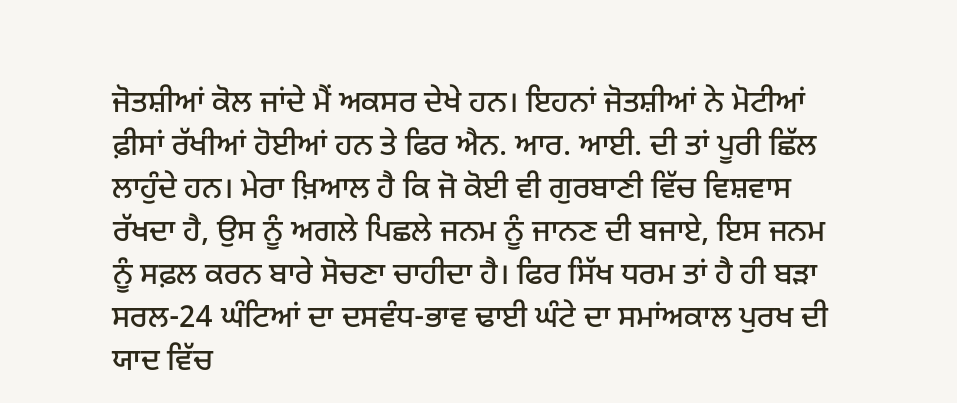ਜੋਤਸ਼ੀਆਂ ਕੋਲ ਜਾਂਦੇ ਮੈਂ ਅਕਸਰ ਦੇਖੇ ਹਨ। ਇਹਨਾਂ ਜੋਤਸ਼ੀਆਂ ਨੇ ਮੋਟੀਆਂ ਫ਼ੀਸਾਂ ਰੱਖੀਆਂ ਹੋਈਆਂ ਹਨ ਤੇ ਫਿਰ ਐਨ. ਆਰ. ਆਈ. ਦੀ ਤਾਂ ਪੂਰੀ ਛਿੱਲ ਲਾਹੁੰਦੇ ਹਨ। ਮੇਰਾ ਖ਼ਿਆਲ ਹੈ ਕਿ ਜੋ ਕੋਈ ਵੀ ਗੁਰਬਾਣੀ ਵਿੱਚ ਵਿਸ਼ਵਾਸ ਰੱਖਦਾ ਹੈ, ਉਸ ਨੂੰ ਅਗਲੇ ਪਿਛਲੇ ਜਨਮ ਨੂੰ ਜਾਨਣ ਦੀ ਬਜਾਏ, ਇਸ ਜਨਮ ਨੂੰ ਸਫ਼ਲ ਕਰਨ ਬਾਰੇ ਸੋਚਣਾ ਚਾਹੀਦਾ ਹੈ। ਫਿਰ ਸਿੱਖ ਧਰਮ ਤਾਂ ਹੈ ਹੀ ਬੜਾ ਸਰਲ-24 ਘੰਟਿਆਂ ਦਾ ਦਸਵੰਧ-ਭਾਵ ਢਾਈ ਘੰਟੇ ਦਾ ਸਮਾਂਅਕਾਲ ਪੁਰਖ ਦੀ ਯਾਦ ਵਿੱਚ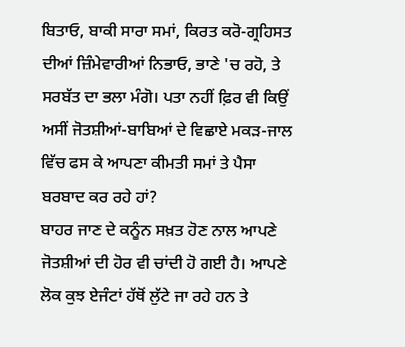ਬਿਤਾਓ, ਬਾਕੀ ਸਾਰਾ ਸਮਾਂ, ਕਿਰਤ ਕਰੋ-ਗ੍ਰਹਿਸਤ ਦੀਆਂ ਜ਼ਿੰਮੇਵਾਰੀਆਂ ਨਿਭਾਓ, ਭਾਣੇ 'ਚ ਰਹੋ, ਤੇ ਸਰਬੱਤ ਦਾ ਭਲਾ ਮੰਗੋ। ਪਤਾ ਨਹੀਂ ਫ਼ਿਰ ਵੀ ਕਿਉਂ ਅਸੀਂ ਜੋਤਸ਼ੀਆਂ-ਬਾਬਿਆਂ ਦੇ ਵਿਛਾਏ ਮਕੜ-ਜਾਲ ਵਿੱਚ ਫਸ ਕੇ ਆਪਣਾ ਕੀਮਤੀ ਸਮਾਂ ਤੇ ਪੈਸਾ ਬਰਬਾਦ ਕਰ ਰਹੇ ਹਾਂ?
ਬਾਹਰ ਜਾਣ ਦੇ ਕਨੂੰਨ ਸਖ਼ਤ ਹੋਣ ਨਾਲ ਆਪਣੇ ਜੋਤਸ਼ੀਆਂ ਦੀ ਹੋਰ ਵੀ ਚਾਂਦੀ ਹੋ ਗਈ ਹੈ। ਆਪਣੇ ਲੋਕ ਕੁਝ ਏਜੰਟਾਂ ਹੱਥੋਂ ਲੁੱਟੇ ਜਾ ਰਹੇ ਹਨ ਤੇ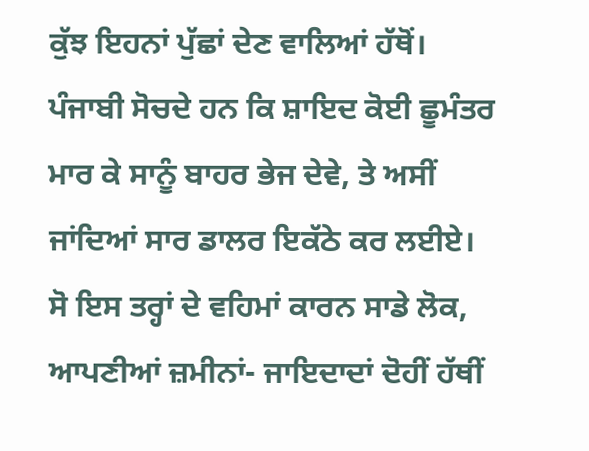ਕੁੱਝ ਇਹਨਾਂ ਪੁੱਛਾਂ ਦੇਣ ਵਾਲਿਆਂ ਹੱਥੋਂ। ਪੰਜਾਬੀ ਸੋਚਦੇ ਹਨ ਕਿ ਸ਼ਾਇਦ ਕੋਈ ਛੂਮੰਤਰ ਮਾਰ ਕੇ ਸਾਨੂੰ ਬਾਹਰ ਭੇਜ ਦੇਵੇ, ਤੇ ਅਸੀਂ ਜਾਂਦਿਆਂ ਸਾਰ ਡਾਲਰ ਇਕੱਠੇ ਕਰ ਲਈਏ। ਸੋ ਇਸ ਤਰ੍ਹਾਂ ਦੇ ਵਹਿਮਾਂ ਕਾਰਨ ਸਾਡੇ ਲੋਕ, ਆਪਣੀਆਂ ਜ਼ਮੀਨਾਂ- ਜਾਇਦਾਦਾਂ ਦੋਹੀਂ ਹੱਥੀਂ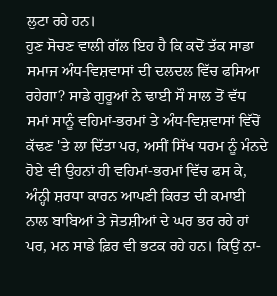ਲੁਟਾ ਰਹੇ ਹਨ।
ਹੁਣ ਸੋਚਣ ਵਾਲੀ ਗੱਲ ਇਹ ਹੈ ਕਿ ਕਦੋਂ ਤੱਕ ਸਾਡਾ ਸਮਾਜ ਅੰਧ-ਵਿਸ਼ਵਾਸਾਂ ਦੀ ਦਲਦਲ ਵਿੱਚ ਫਸਿਆ ਰਹੇਗਾ? ਸਾਡੇ ਗੁਰੂਆਂ ਨੇ ਢਾਈ ਸੌ ਸਾਲ ਤੋਂ ਵੱਧ ਸਮਾਂ ਸਾਨੂੰ ਵਹਿਮਾਂ-ਭਰਮਾਂ ਤੇ ਅੰਧ-ਵਿਸ਼ਵਾਸਾਂ ਵਿੱਚੋਂ ਕੱਢਣ 'ਤੇ ਲਾ ਦਿੱਤਾ ਪਰ, ਅਸੀਂ ਸਿੱਖ ਧਰਮ ਨੂੰ ਮੰਨਦੇ ਹੋਏ ਵੀ ਉਹਨਾਂ ਹੀ ਵਹਿਮਾਂ-ਭਰਮਾਂ ਵਿੱਚ ਫਸ ਕੇ, ਅੰਨ੍ਹੀ ਸ਼ਰਧਾ ਕਾਰਨ ਆਪਣੀ ਕਿਰਤ ਦੀ ਕਮਾਈ ਨਾਲ ਬਾਬਿਆਂ ਤੇ ਜੋਤਸ਼ੀਆਂ ਦੇ ਘਰ ਭਰ ਰਹੇ ਹਾਂ ਪਰ, ਮਨ ਸਾਡੇ ਫ਼ਿਰ ਵੀ ਭਟਕ ਰਹੇ ਹਨ। ਕਿਉਂ ਨਾ-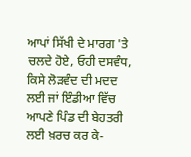ਆਪਾਂ ਸਿੱਖੀ ਦੇ ਮਾਰਗ 'ਤੇ ਚਲਦੇ ਹੋਏ, ਓਹੀ ਦਸਵੰਧ, ਕਿਸੇ ਲੋੜਵੰਦ ਦੀ ਮਦਦ ਲਈ ਜਾਂ ਇੰਡੀਆ ਵਿੱਚ ਆਪਣੇ ਪਿੰਡ ਦੀ ਬੇਹਤਰੀ ਲਈ ਖ਼ਰਚ ਕਰ ਕੇ-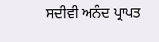ਸਦੀਵੀ ਅਨੰਦ ਪ੍ਰਾਪਤ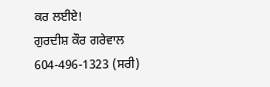ਕਰ ਲਈਏ!
ਗੁਰਦੀਸ਼ ਕੌਰ ਗਰੇਵਾਲ
604-496-1323 (ਸਰੀ)